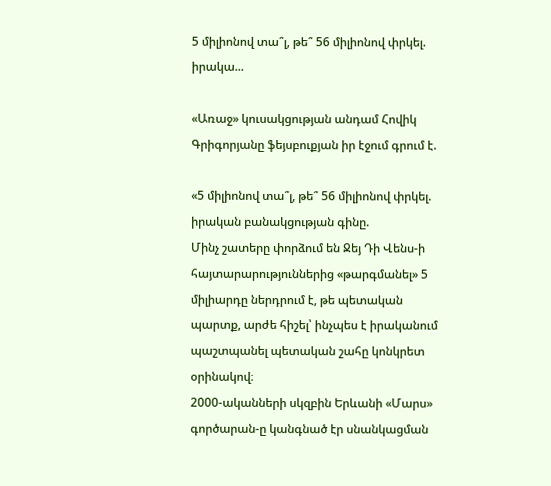5 միլիոնով տա՞լ, թե՞ 56 միլիոնով փրկել. իրակա...

«Առաջ» կուսակցության անդամ Հովիկ Գրիգորյանը ֆեյսբուքյան իր էջում գրում է.

«5 միլիոնով տա՞լ, թե՞ 56 միլիոնով փրկել. իրական բանակցության գինը.
Մինչ շատերը փորձում են Ջեյ Դի Վենս-ի հայտարարություններից «թարգմանել» 5 միլիարդը ներդրում է, թե պետական պարտք, արժե հիշել՝ ինչպես է իրականում պաշտպանել պետական շահը կոնկրետ օրինակով։
2000-ականների սկզբին Երևանի «Մարս» գործարան-ը կանգնած էր սնանկացման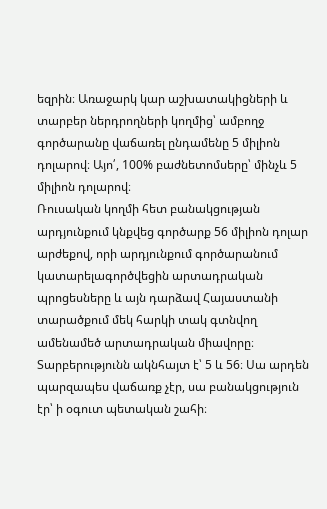եզրին։ Առաջարկ կար աշխատակիցների և տարբեր ներդրողների կողմից՝ ամբողջ գործարանը վաճառել ընդամենը 5 միլիոն դոլարով։ Այո՛, 100% բաժնետոմսերը՝ մինչև 5 միլիոն դոլարով։
Ռուսական կողմի հետ բանակցության արդյունքում կնքվեց գործարք 56 միլիոն դոլար արժեքով, որի արդյունքում գործարանում կատարելագործվեցին արտադրական պրոցեսները և այն դարձավ Հայաստանի տարածքում մեկ հարկի տակ գտնվող ամենամեծ արտադրական միավորը։ Տարբերությունն ակնհայտ է՝ 5 և 56։ Սա արդեն պարզապես վաճառք չէր, սա բանակցություն էր՝ ի օգուտ պետական շահի։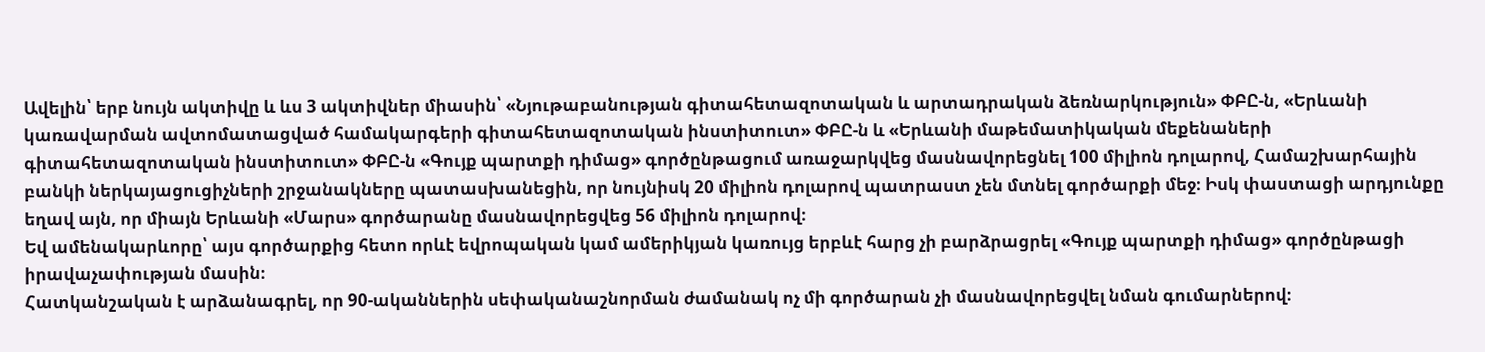Ավելին՝ երբ նույն ակտիվը և ևս 3 ակտիվներ միասին՝ «Նյութաբանության գիտահետազոտական և արտադրական ձեռնարկություն» ՓԲԸ-ն, «Երևանի կառավարման ավտոմատացված համակարգերի գիտահետազոտական ինստիտուտ» ՓԲԸ-ն և «Երևանի մաթեմատիկական մեքենաների գիտահետազոտական ինստիտուտ» ՓԲԸ-ն «Գույք պարտքի դիմաց» գործընթացում առաջարկվեց մասնավորեցնել 100 միլիոն դոլարով, Համաշխարհային բանկի ներկայացուցիչների շրջանակները պատասխանեցին, որ նույնիսկ 20 միլիոն դոլարով պատրաստ չեն մտնել գործարքի մեջ։ Իսկ փաստացի արդյունքը եղավ այն, որ միայն Երևանի «Մարս» գործարանը մասնավորեցվեց 56 միլիոն դոլարով։
Եվ ամենակարևորը՝ այս գործարքից հետո որևէ եվրոպական կամ ամերիկյան կառույց երբևէ հարց չի բարձրացրել «Գույք պարտքի դիմաց» գործընթացի իրավաչափության մասին։
Հատկանշական է արձանագրել, որ 90-ականներին սեփականաշնորման ժամանակ ոչ մի գործարան չի մասնավորեցվել նման գումարներով։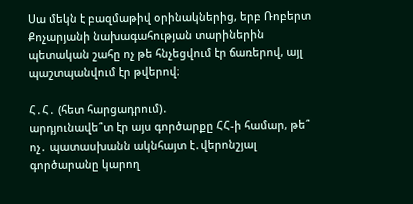Սա մեկն է բազմաթիվ օրինակներից, երբ Ռոբերտ Քոչարյանի նախագահության տարիներին պետական շահը ոչ թե հնչեցվում էր ճառերով, այլ պաշտպանվում էր թվերով։

Հ․Հ․ (հետ հարցադրում)․
արդյունավե՞տ էր այս գործարքը ՀՀ-ի համար, թե՞ ոչ․ պատասխանն ակնհայտ է․վերոնշյալ գործարանը կարող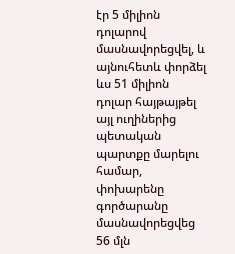էր 5 միլիոն դոլարով մասնավորեցվել, և այնուհետև փորձել ևս 51 միլիոն դոլար հայթայթել այլ ուղիներից պետական պարտքը մարելու համար, փոխարենը գործարանը մասնավորեցվեց 56 մլն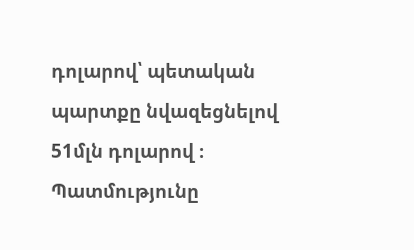դոլարով՝ պետական պարտքը նվազեցնելով 51մլն դոլարով ։
Պատմությունը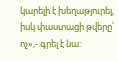կարելի է խեղաթյուրել, իսկ փաստացի թվերը՝ ոչ»,- գրել է նա: